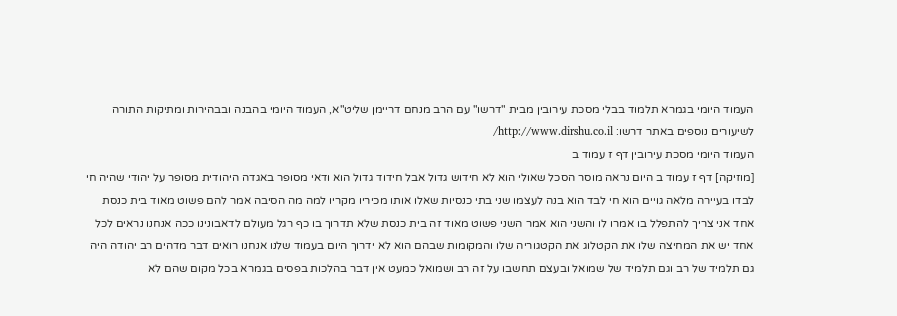העמוד היומי בגמרא תלמוד בבלי מסכת עירובין מבית "דרשו" עם הרב מנחם דריימן שליט"א, העמוד היומי בהבנה ובבהירות ומתיקות התורה
לשיעורים נוספים באתר דרשו: http://www.dirshu.co.il/
העמוד היומי מסכת עירובין דף ז עמוד ב
[מוזיקה] דף ז עמוד ב היום נראה מוסר הסכל שאולי הוא לא חידוש גדול אבל חידוד גדול הוא ודאי מסופר באגדה היהודית מסופר על יהודי שהיה חי לבדו בעיירה מלאה גויים הוא חי לבד הוא בנה לעצמו שני בתי כנסיות שאלו אותו מכיריו מקריו למה מה הסיבה אמר להם פשוט מאוד בית כנסת אחד אני צריך להתפלל בו אמרו לו והשני הוא אמר השני פשוט מאוד זה בית כנסת שלא תדרוך בו כף רגל מעולם לדאבונינו ככה אנחנו נראים לכל אחד יש את המחיצה שלו את הקטלוג את הקטגוריה שלו והמקומות שבהם הוא לא ידרוך היום בעמוד שלנו אנחנו רואים דבר מדהים רב יהודה היה גם תלמיד של רב וגם תלמיד של שמואל ובעצם תחשבו על זה רב ושמואל כמעט אין דבר בהלכות בפסים בגמרא בכל מקום שהם לא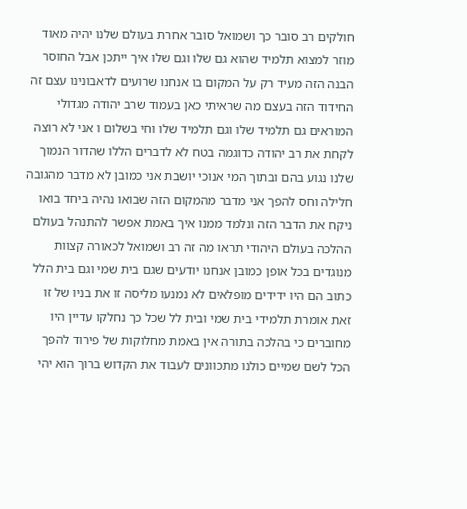חולקים רב סובר כך ושמואל סובר אחרת בעולם שלנו יהיה מאוד מוזר למצוא תלמיד שהוא גם שלו וגם שלו איך ייתכן אבל החוסר הבנה הזה מעיד רק על המקום בו אנחנו שרועים לדאבונינו עצם זה החידוד הזה בעצם מה שראיתי כאן בעמוד שרב יהודה מגדולי המוראים גם תלמיד שלו וגם תלמיד שלו וחי בשלום ו אני לא רוצה לקחת את רב יהודה כדוגמה בטח לא לדברים הללו שהדור הנמוך שלנו נגוע בהם ובתוך המי אנוכי יושבת אני כמובן לא מדבר מהגובה חלילה וחס להפך אני מדבר מהמקום הזה שבואו נהיה ביחד בואו ניקח את הדבר הזה ונלמד ממנו איך באמת אפשר להתנהל בעולם ההלכה בעולם היהודי תראו מה זה רב ושמואל לכאורה קצוות מנוגדים בכל אופן כמובן אנחנו יודעים שגם בית שמי וגם בית הלל כתוב הם היו ידידים מופלאים לא נמנעו מליסה זו את בניו של זו זאת אומרת תלמידי בית שמי ובית לל שכל כך נחלקו עדיין היו מחוברים כי בהלכה בתורה אין באמת מחלוקות של פירוד להפך הכל לשם שמיים כולנו מתכוונים לעבוד את הקדוש ברוך הוא יהי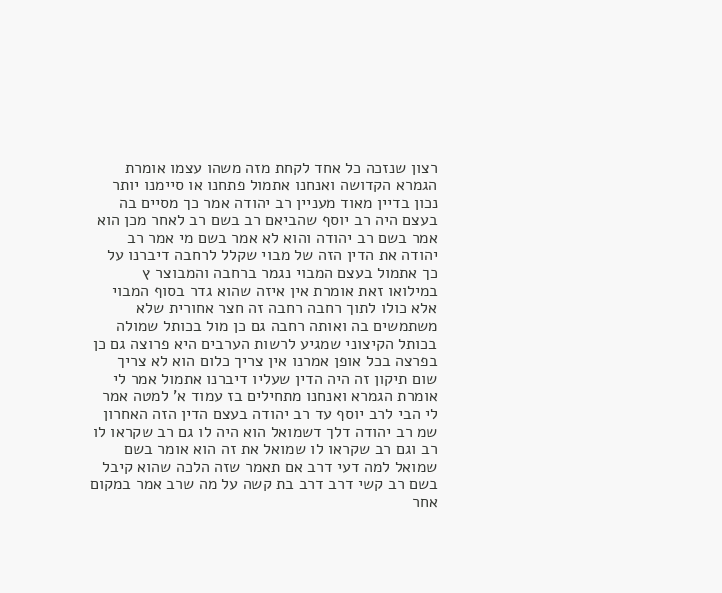רצון שנזכה כל אחד לקחת מזה משהו עצמו אומרת הגמרא הקדושה ואנחנו אתמול פתחנו או סיימנו יותר נכון בדיין מאוד מעניין רב יהודה אמר כך מסיים בה בעצם היה רב יוסף שהביאם רב בשם רב לאחר מכן הוא אמר בשם רב יהודה והוא לא אמר בשם מי אמר רב יהודה את הדין הזה של מבוי שקלל לרחבה דיברנו על כך אתמול בעצם המבוי נגמר ברחבה והמבוצר ץ במילואו זאת אומרת אין איזה שהוא גדר בסוף המבוי אלא כולו לתוך רחבה רחבה זה חצר אחורית שלא משתמשים בה ואותה רחבה גם כן מול בכותל שמולה בכותל הקיצוני שמגיע לרשות הערבים היא פרוצה גם כן בפרצה בכל אופן אמרנו אין צריך כלום הוא לא צריך שום תיקון זה היה הדין שעליו דיברנו אתמול אמר לי אומרת הגמרא ואנחנו מתחילים בז עמוד א' למטה אמר לי הבי לרב יוסף עד רב יהודה בעצם הדין הזה האחרון שמ רב יהודה דלך דשמואל הוא היה לו גם רב שקראו לו רב וגם רב שקראו לו שמואל את זה הוא אומר בשם שמואל למה דעי דרב אם תאמר שזה הלכה שהוא קיבל בשם רב קשי דרב דרב בת קשה על מה שרב אמר במקום אחר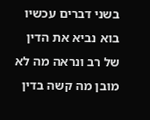בשני דברים עכשיו בוא נביא את הדין של רב ונראה מה לא מובן מה קשה בדין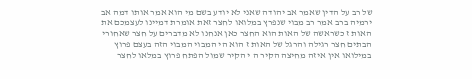של רב על הדין שאמר אב יהודה שאני לא יודע בשם מי הוא אמר אותו דמה אב ירמיה ברב אמר רב מבוי שנפרץ במלואו לחצר זאת אומרת דמיינו לעצמכם את האות ז כשראשה של האות הוא החצר כאן אנחנו לא מדברים על חצר שאחורי הבתים חצר רגילה והרגל של האות ז הוא הי המבוי המבוי הזה בעצם פרוץ במילואו אין איזה מחיצה הקיר ה י הקיר שמול הפתח פרוץ במלאו לחצר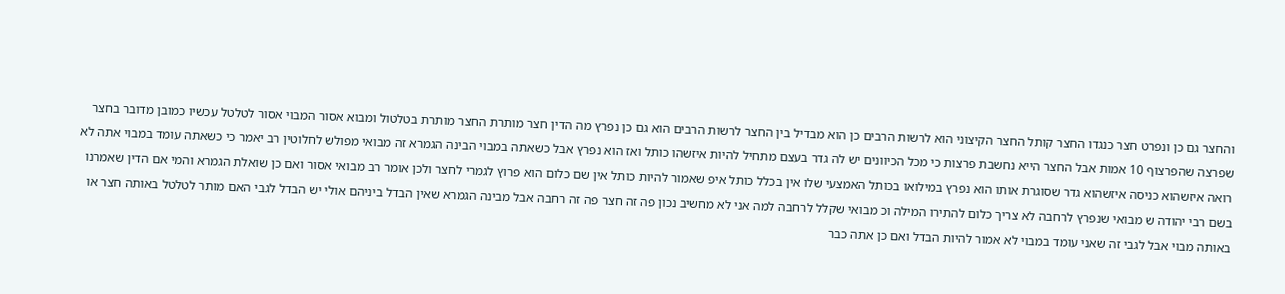והחצר גם כן ונפרט חצר כנגדו החצר קותל החצר הקיצוני הוא לרשות הרבים כן הוא מבדיל בין החצר לרשות הרבים הוא גם כן נפרץ מה הדין חצר מותרת החצר מותרת בטלטול ומבוא אסור המבוי אסור לטלטל עכשיו כמובן מדובר בחצר שפרצה שהפרצוף 10 אמות אבל החצר הייא נחשבת פרצות כי מכל הכיוונים יש לה גדר בעצם מתחיל להיות איזשהו כותל ואז הוא נפרץ אבל כשאתה במבוי הבינה הגמרא זה מבואי מפולש לחלוטין רב יאמר כי כשאתה עומד במבוי אתה לא רואה איזשהוא כניסה איזשהוא גדר שסוגרת אותו הוא נפרץ במילואו בכותל האמצעי שלו אין בכלל כותל איפ שאמור להיות כותל אין שם כלום הוא פרוץ לגמרי לחצר ולכן אומר רב מבואי אסור ואם כן שואלת הגמרא והמי אם הדין שאמרנו בשם רבי יהודה ש מבואי שנפרץ לרחבה לא צריך כלום להתירו המילה וכ מבואי שקלל לרחבה למה אני לא מחשיב נכון פה זה חצר פה זה רחבה אבל מבינה הגמרא שאין הבדל ביניהם אולי יש הבדל לגבי האם מותר לטלטל באותה חצר או באותה מבוי אבל לגבי זה שאני עומד במבוי לא אמור להיות הבדל ואם כן אתה כבר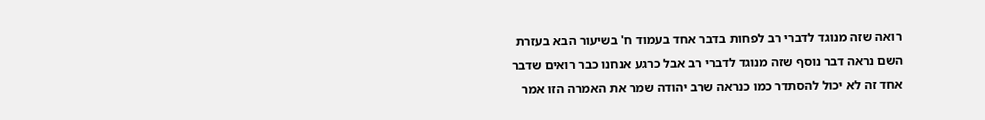רואה שזה מנוגד לדברי רב לפחות בדבר אחד בעמוד ח' בשיעור הבא בעזרת השם נראה דבר נוסף שזה מנוגד לדברי רב אבל כרגע אנחנו כבר רואים שדבר אחד זה לא יכול להסתדר כמו כנראה שרב יהודה שמר את האמרה הזו אמר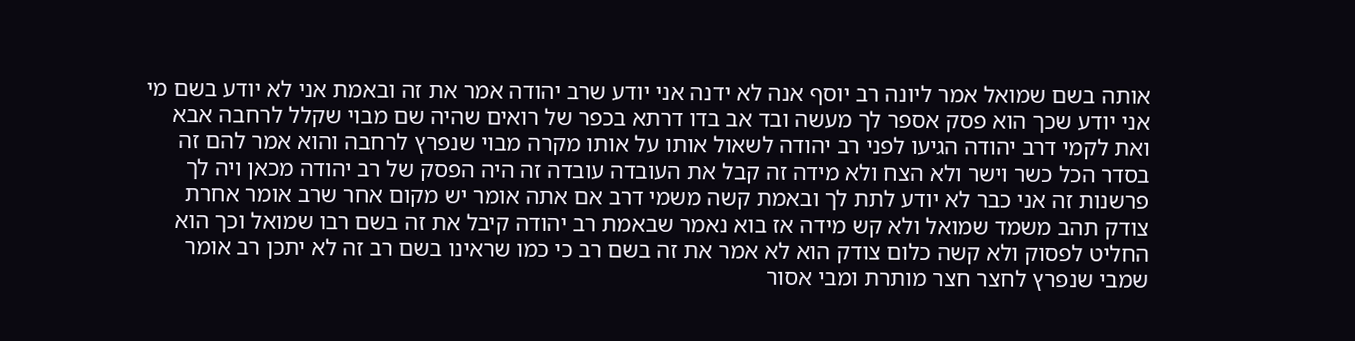אותה בשם שמואל אמר ליונה רב יוסף אנה לא ידנה אני יודע שרב יהודה אמר את זה ובאמת אני לא יודע בשם מי אני יודע שכך הוא פסק אספר לך מעשה ובד אב בדו דרתא בכפר של רואים שהיה שם מבוי שקלל לרחבה אבא ואת לקמי דרב יהודה הגיעו לפני רב יהודה לשאול אותו על אותו מקרה מבוי שנפרץ לרחבה והוא אמר להם זה בסדר הכל כשר וישר ולא הצח ולא מידה זה קבל את העובדה עובדה זה היה הפסק של רב יהודה מכאן ויה לך פרשנות זה אני כבר לא יודע לתת לך ובאמת קשה משמי דרב אם אתה אומר יש מקום אחר שרב אומר אחרת צודק תהב משמד שמואל ולא קש מידה אז בוא נאמר שבאמת רב יהודה קיבל את זה בשם רבו שמואל וכך הוא החליט לפסוק ולא קשה כלום צודק הוא לא אמר את זה בשם רב כי כמו שראינו בשם רב זה לא יתכן רב אומר שמבי שנפרץ לחצר חצר מותרת ומבי אסור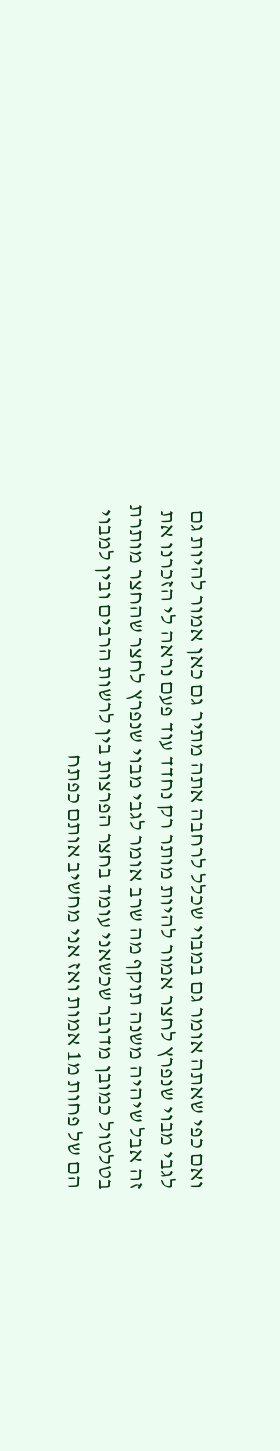ואם כפי שאתה אומר גם במבוי שכלל לרחבה אתה מתיר גם כאן אמור להיות גם לגבי מבוי שנפרץ לחצר אמור להיות מותר רק נחדד עוד פעם נראה לי הזכרנו את זה אבל שיהיה משנה תוקף מה שרב אומר לגבי מבוי שנפרץ לחצר שהחצר מותרת בטלטול כמובן מדובר שכשאני עומד בחצר הפרצות בין לרשות הרבים ובין למבוי הם של פחות מ1 אמות ואז אני מחשיב אותם כפתח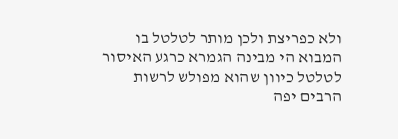ולא כפריצת ולכן מותר לטלטל בו המבוא הי מבינה הגמרא כרגע האיסור לטלטל כיוון שהוא מפולש לרשות הרבים יפה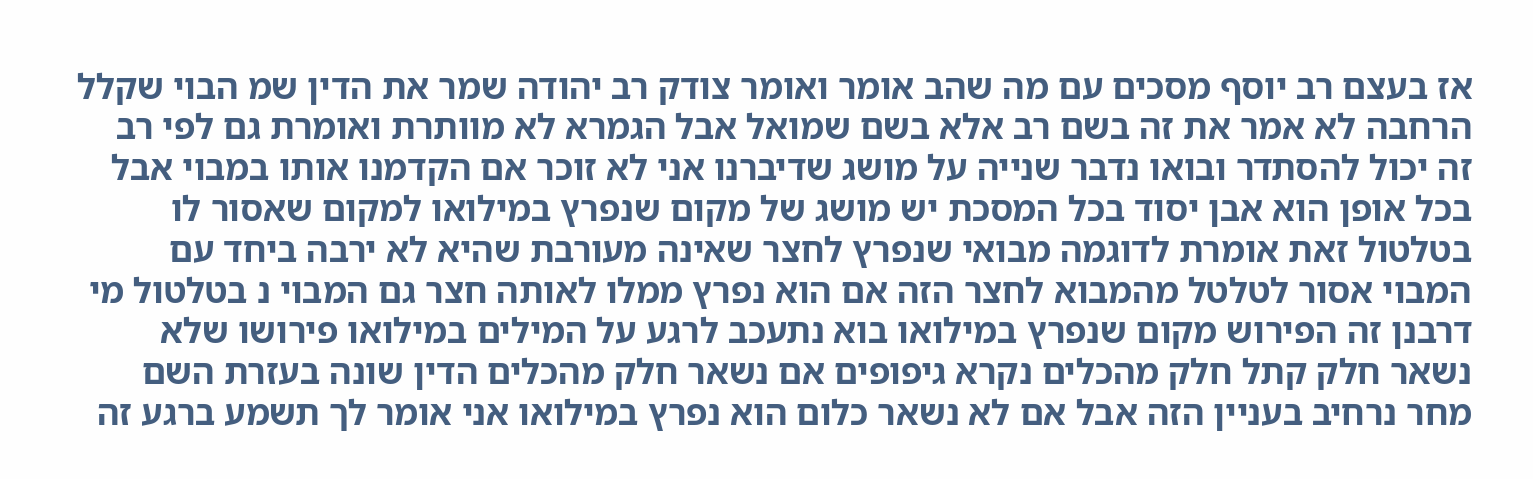אז בעצם רב יוסף מסכים עם מה שהב אומר ואומר צודק רב יהודה שמר את הדין שמ הבוי שקלל הרחבה לא אמר את זה בשם רב אלא בשם שמואל אבל הגמרא לא מוותרת ואומרת גם לפי רב זה יכול להסתדר ובואו נדבר שנייה על מושג שדיברנו אני לא זוכר אם הקדמנו אותו במבוי אבל בכל אופן הוא אבן יסוד בכל המסכת יש מושג של מקום שנפרץ במילואו למקום שאסור לו בטלטול זאת אומרת לדוגמה מבואי שנפרץ לחצר שאינה מעורבת שהיא לא ירבה ביחד עם המבוי אסור לטלטל מהמבוא לחצר הזה אם הוא נפרץ ממלו לאותה חצר גם המבוי נ בטלטול מי דרבנן זה הפירוש מקום שנפרץ במילואו בוא נתעכב לרגע על המילים במילואו פירושו שלא נשאר חלק קתל חלק מהכלים נקרא גיפופים אם נשאר חלק מהכלים הדין שונה בעזרת השם מחר נרחיב בעניין הזה אבל אם לא נשאר כלום הוא נפרץ במילואו אני אומר לך תשמע ברגע זה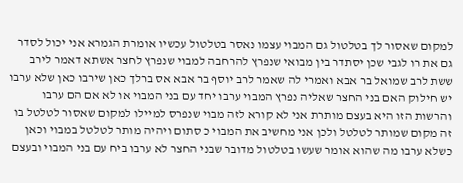למקום שאסור לך בטלטול גם המבוי עצמו נאסר בטלטול עכשיו אומרת הגמרא אני יכול לסדר גם את רו לגבי שכן יסתדר בין מבואי שנפרץ להרחבה למבוי שנפרץ לחצר אשתא דאמר לירב ששת לרב שמואל בר אבא ואמרי לה שאמר לרב יוסף בר אבא אס ברלך כאן שירבו כאן שלא ערבו יש חילוק האם בני החצר שאליה נפרץ המבוי ערבו יחד עם בני המבוי או לא אם הם ערבו והרשות הזו היא בעצם מותרת אני לא קורא לזה מבוי שנפרס למיילו למקום שאסור לטלטל בו זה מקום שמותר לטלטל ולכן אני מחשיב את המבוי כ סתום ויהיה מותר לטלטל במבוי וכאן כשלא ערבו מה שהוא אומר שעשו בטלטול מדובר שבני החצר לא ערבו ביח עם בני המבוי ובעצם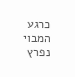כרגע המבוי נפרץ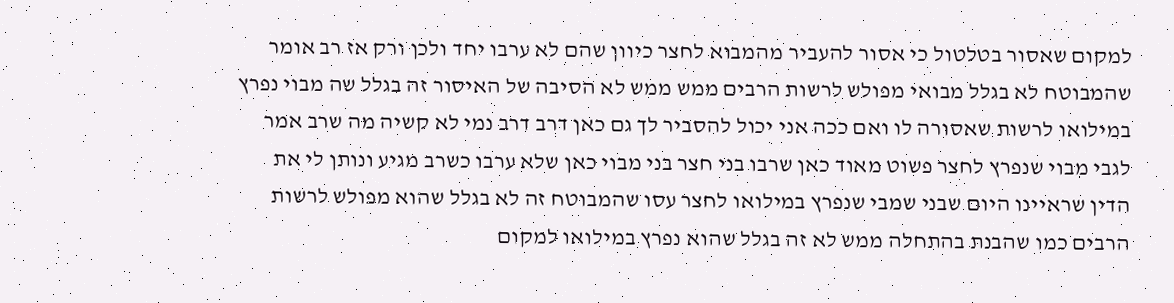למקום שאסור בטלטול כי אסור להעביר מהמבוא לחצר כיוון שהם לא ערבו יחד ולכן ורק אז רב אומר שהמבוטח לא בגלל מבואי מפולש לרשות הרבים ממש ממש לא הסיבה של האיסור זה בגלל שה מבוי נפרץ במילואו לרשות שאסורה לו ואם ככה אני יכול להסביר לך גם כאן דרב דרב נמי לא קשיה מה שרב אמר לגבי מבוי שנפרץ לחצר פשוט מאוד כאן שרבו בני חצר בני מבוי כאן שלא ערבו כשרב מגיע ונותן לי את הדין שראיינו היום שבני שמבי שנפרץ במילואו לחצר עסו שהמבוטח זה לא בגלל שהוא מפולש לרשות הרבים כמו שהבנת בהתחלה ממש לא זה בגלל שהוא נפרץ במילואו למקום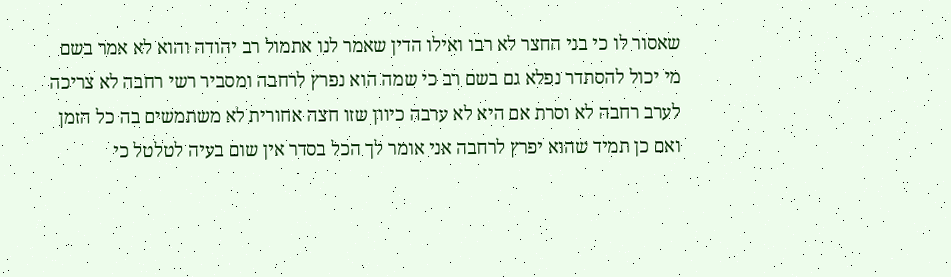שאסור לו כי בני החצר לא רבו ואילו הדין שאמר לנו אתמול רב יהודה והוא לא אמר בשם מי יכול להסתדר נפלא גם בשם רב כי שמה הוא נפרץ לרחבה ומסביר רשי רחבה לא צריכה לערב רחבה לא וסרת אם היא לא ערבה כיוון שזו חצה אחורית לא משתמשים בה כל הזמן ואם כן תמיד שהוא יפרץ לרחבה אני אומר לך הכל בסדר אין שום בעיה לטלטל כי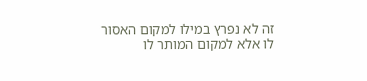זה לא נפרץ במילו למקום האסור לו אלא למקום המותר לו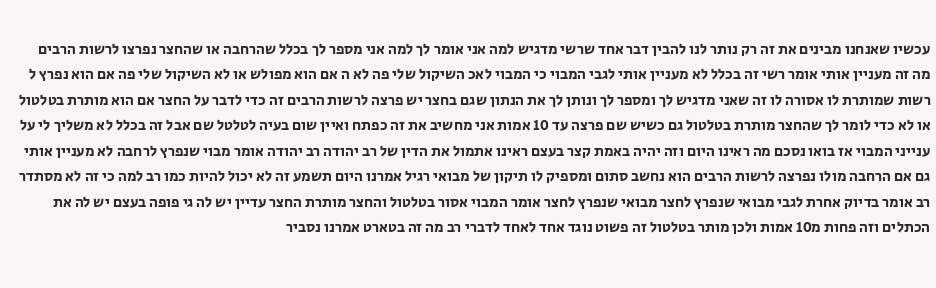עכשיו שאנחנו מבינים את זה רק נותר לנו להבין דבר אחד שרשי מדגיש למה אני אומר לך למה אני מספר לך בכלל שהרחבה או שהחצר נפרצו לרשות הרבים מה זה מעניין אותי אומר רשי זה בכלל לא מעניין אותי לגבי המבוי כי המבוי לאכ השיקול שלי פה לא ה אם הוא מפולש או לא השיקול שלי פה אם הוא נפרץ ל רשות שמותרת לו אסורה לו זה שאני מדגיש לך ומספר לך ונותן לך את הנתון שגם בחצר יש פרצה לרשות הרבים זה כדי לדבר על החצר אם הוא מותרת בטלטול או לא כדי לומר לך שהחצר מותרת בטלטול גם כשיש שם פרצה עד 10 אמות אני מחשיב את זה כפתח ואיין שום בעיה לטלטל שם אבל זה בכלל לא משליך לי על ענייני המבוי אז בואו נסכם מה ראינו היום וזה יהיה באמת קצר בעצם ראינו אתמול את הדין של רב יהודה רב יהודה אומר מבוי שנפרץ לרחבה לא מעניין אותי גם אם הרחבה מולו נפרצה לרשות הרבים הוא נחשב סתום ומספיק לו תיקון של מבואי רגיל אמרנו היום תשמע זה לא יכול להיות כמו רב למה כי זה לא מסתדר רב אומר בדיוק אחרת לגבי מבואי שנפרץ לחצר מבואי שנפרץ לחצר אומר המבוי אסור בטלטול והחצר מותרת החצר עדיין יש לה גי פופה בעצם יש לה את הכתלים וזה פחות מ10 אמות ולכן מותר בטלטול זה פשוט נוגד אחד לאחד לדברי רב מה זה בטארט אמרנו נסביר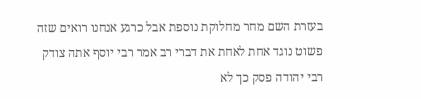בעזרת השם מחר מחלוקת נוספת אבל כרגע אנחנו רואים שזה פשוט נוגד אחת לאחת את דברי רב אמר רבי יוסף אתה צודק רבי יהודה פסק כך לא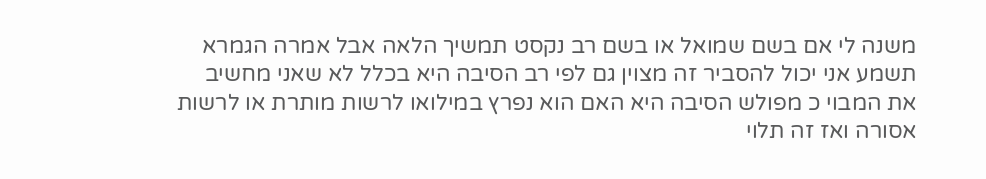משנה לי אם בשם שמואל או בשם רב נקסט תמשיך הלאה אבל אמרה הגמרא תשמע אני יכול להסביר זה מצוין גם לפי רב הסיבה היא בכלל לא שאני מחשיב את המבוי כ מפולש הסיבה היא האם הוא נפרץ במילואו לרשות מותרת או לרשות אסורה ואז זה תלוי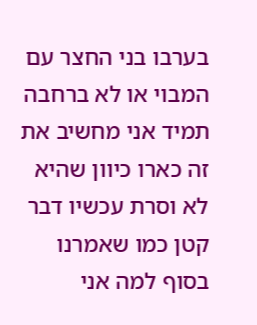בערבו בני החצר עם המבוי או לא ברחבה תמיד אני מחשיב את זה כארו כיוון שהיא לא וסרת עכשיו דבר קטן כמו שאמרנו בסוף למה אני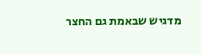מדגיש שבאמת גם החצר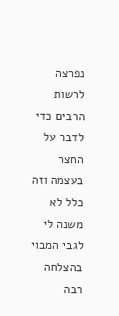נפרצה לרשות הרבים כדי לדבר על החצר בעצמה וזה כלל לא משנה לי לגבי המבוי בהצלחה רבה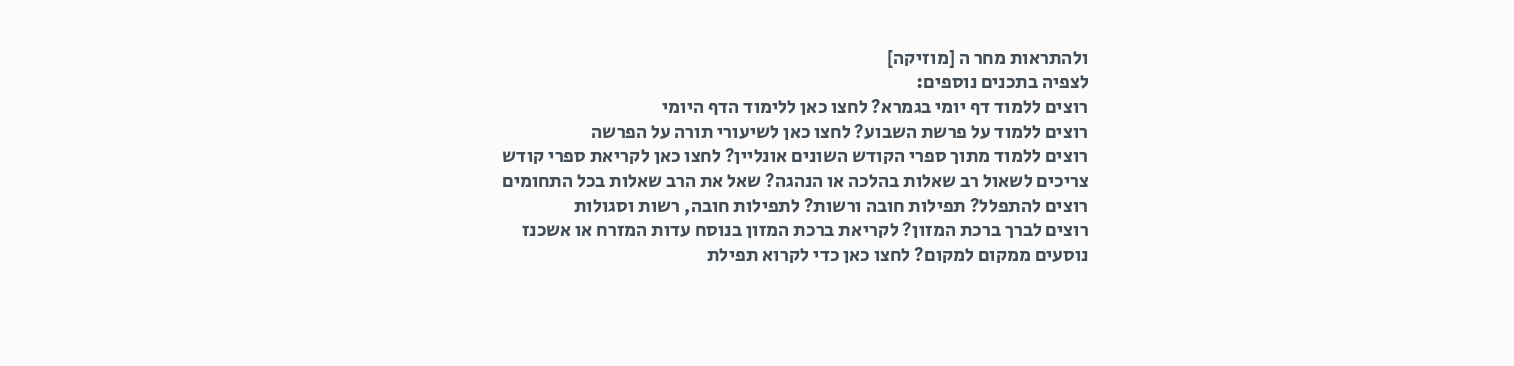ולהתראות מחר ה [מוזיקה]
לצפיה בתכנים נוספים:
רוצים ללמוד דף יומי בגמרא? לחצו כאן ללימוד הדף היומי
רוצים ללמוד על פרשת השבוע? לחצו כאן לשיעורי תורה על הפרשה
רוצים ללמוד מתוך ספרי הקודש השונים אונליין? לחצו כאן לקריאת ספרי קודש
צריכים לשאול רב שאלות בהלכה או הנהגה? שאל את הרב שאלות בכל התחומים
רוצים להתפלל? תפילות חובה ורשות? לתפילות חובה, רשות וסגולות
רוצים לברך ברכת המזון? לקריאת ברכת המזון בנוסח עדות המזרח או אשכנז
נוסעים ממקום למקום? לחצו כאן כדי לקרוא תפילת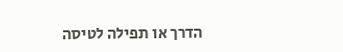הדרך או תפילה לטיסה